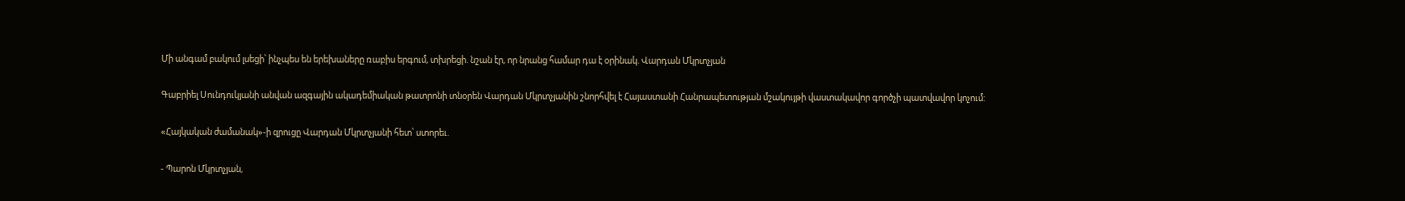Մի անգամ բակում լսեցի՝ ինչպես են երեխաները ռաբիս երգում, տխրեցի. նշան էր, որ նրանց համար դա է օրինակ. Վարդան Մկրտչյան

Գաբրիել Սունդուկյանի անվան ազգային ակադեմիական թատրոնի տնօրեն Վարդան Մկրտչյանին շնորհվել է Հայաստանի Հանրապետության մշակույթի վաստակավոր գործչի պատվավոր կոչում:

«Հայկական ժամանակ»-ի զրուցը Վարդան Մկրտչյանի հետ՝ ստորեւ.

- Պարոն Մկրտչյան,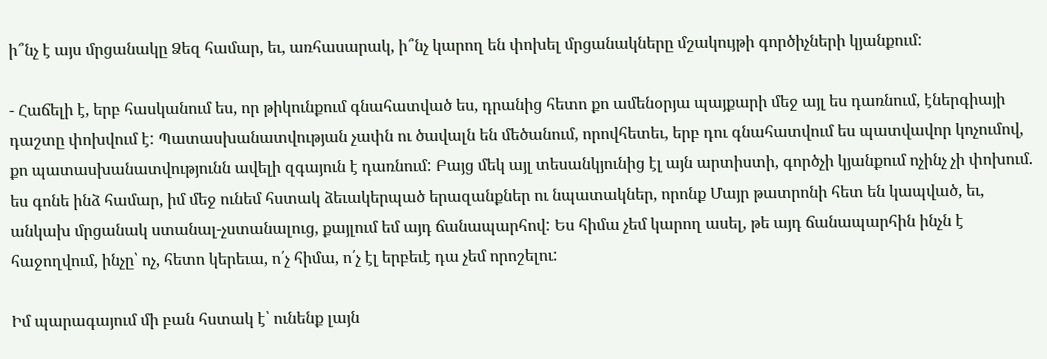ի՞նչ է այս մրցանակը Ձեզ համար, եւ, առհասարակ, ի՞նչ կարող են փոխել մրցանակները մշակույթի գործիչների կյանքում:

- Հաճելի է, երբ հասկանում ես, որ թիկունքում գնահատված ես, դրանից հետո քո ամենօրյա պայքարի մեջ այլ ես դառնում, էներգիայի դաշտը փոխվում է: Պատասխանատվության չափն ու ծավալն են մեծանում, որովհետեւ, երբ դու գնահատվում ես պատվավոր կոչումով, քո պատասխանատվությունն ավելի զգայուն է դառնում: Բայց մեկ այլ տեսանկյունից էլ այն արտիստի, գործչի կյանքում ոչինչ չի փոխում. ես գոնե ինձ համար, իմ մեջ ունեմ հստակ ձեւակերպած երազանքներ ու նպատակներ, որոնք Մայր թատրոնի հետ են կապված, եւ, անկախ մրցանակ ստանալ-չստանալուց, քայլում եմ այդ ճանապարհով: Ես հիմա չեմ կարող ասել, թե այդ ճանապարհին ինչն է հաջողվում, ինչը՝ ոչ, հետո կերեւա, ո՛չ հիմա, ո՛չ էլ երբեւէ դա չեմ որոշելու:

Իմ պարագայում մի բան հստակ է՝ ունենք լայն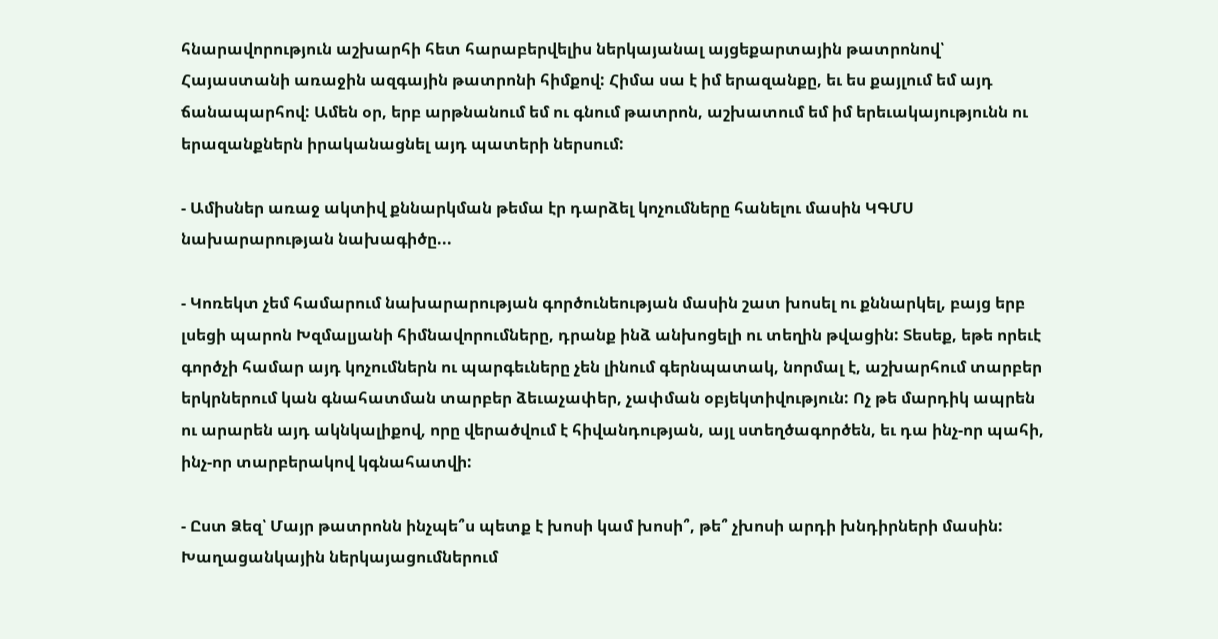հնարավորություն աշխարհի հետ հարաբերվելիս ներկայանալ այցեքարտային թատրոնով՝ Հայաստանի առաջին ազգային թատրոնի հիմքով: Հիմա սա է իմ երազանքը, եւ ես քայլում եմ այդ ճանապարհով: Ամեն օր, երբ արթնանում եմ ու գնում թատրոն, աշխատում եմ իմ երեւակայությունն ու երազանքներն իրականացնել այդ պատերի ներսում:

- Ամիսներ առաջ ակտիվ քննարկման թեմա էր դարձել կոչումները հանելու մասին ԿԳՄՍ նախարարության նախագիծը...

- Կոռեկտ չեմ համարում նախարարության գործունեության մասին շատ խոսել ու քննարկել, բայց երբ լսեցի պարոն Խզմալյանի հիմնավորումները, դրանք ինձ անխոցելի ու տեղին թվացին: Տեսեք, եթե որեւէ գործչի համար այդ կոչումներն ու պարգեւները չեն լինում գերնպատակ, նորմալ է, աշխարհում տարբեր երկրներում կան գնահատման տարբեր ձեւաչափեր, չափման օբյեկտիվություն: Ոչ թե մարդիկ ապրեն ու արարեն այդ ակնկալիքով, որը վերածվում է հիվանդության, այլ ստեղծագործեն, եւ դա ինչ-որ պահի, ինչ-որ տարբերակով կգնահատվի:

- Ըստ Ձեզ՝ Մայր թատրոնն ինչպե՞ս պետք է խոսի կամ խոսի՞, թե՞ չխոսի արդի խնդիրների մասին: Խաղացանկային ներկայացումներում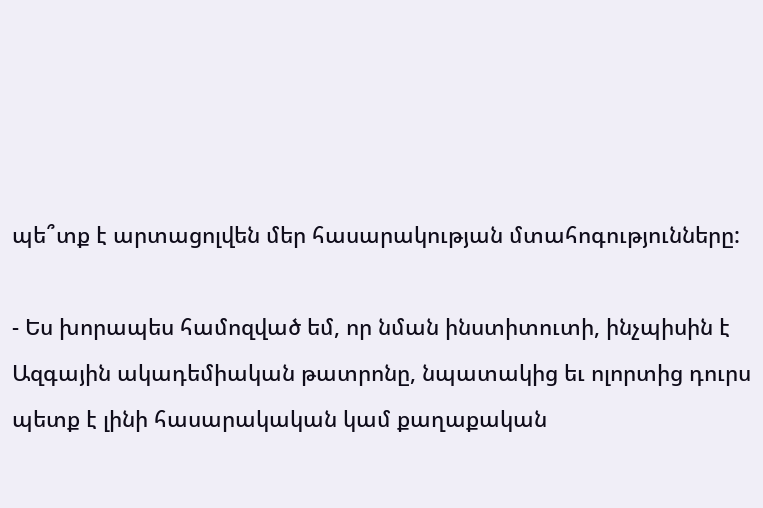պե՞տք է արտացոլվեն մեր հասարակության մտահոգությունները:

- Ես խորապես համոզված եմ, որ նման ինստիտուտի, ինչպիսին է Ազգային ակադեմիական թատրոնը, նպատակից եւ ոլորտից դուրս պետք է լինի հասարակական կամ քաղաքական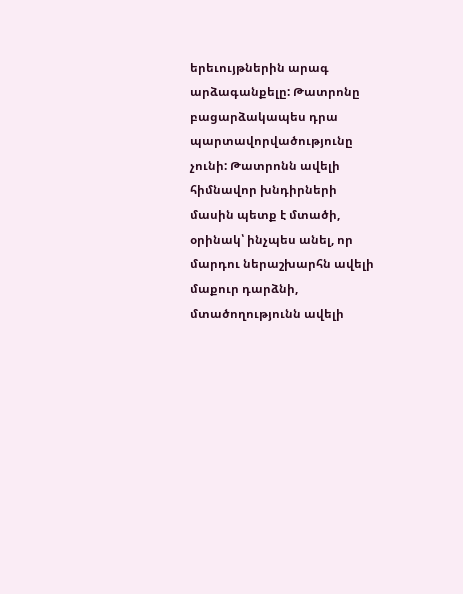երեւույթներին արագ արձագանքելը: Թատրոնը բացարձակապես դրա պարտավորվածությունը չունի: Թատրոնն ավելի հիմնավոր խնդիրների մասին պետք է մտածի, օրինակ՝ ինչպես անել, որ մարդու ներաշխարհն ավելի մաքուր դարձնի, մտածողությունն ավելի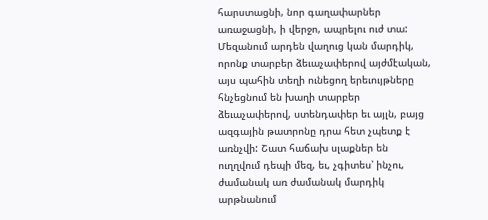հարստացնի, նոր գաղափարներ առաջացնի, ի վերջո, ապրելու ուժ տա: Մեզանում արդեն վաղուց կան մարդիկ, որոնք տարբեր ձեւաչափերով այժմէական, այս պահին տեղի ունեցող երեւույթները հնչեցնում են խաղի տարբեր ձեւաչափերով, ստենդափեր եւ այլն, բայց ազգային թատրոնը դրա հետ չպետք է առնչվի: Շատ հաճախ սլաքներ են ուղղվում դեպի մեզ, եւ, չգիտես՝ ինչու, ժամանակ առ ժամանակ մարդիկ արթնանում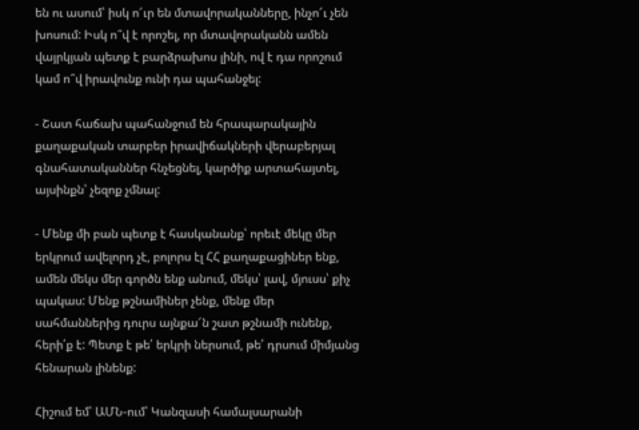են ու ասում՝ իսկ ո՜ւր են մտավորականները, ինչո՜ւ չեն խոսում: Իսկ ո՞վ է որոշել, որ մտավորականն ամեն վայրկյան պետք է բարձրախոս լինի, ով է դա որոշում կամ ո՞վ իրավունք ունի դա պահանջել:

- Շատ հաճախ պահանջում են հրապարակային քաղաքական տարբեր իրավիճակների վերաբերյալ գնահատականներ հնչեցնել, կարծիք արտահայտել, այսինքն՝ չեզոք չմնալ:

- Մենք մի բան պետք է հասկանանք՝ որեւէ մեկը մեր երկրում ավելորդ չէ, բոլորս էլ ՀՀ քաղաքացիներ ենք, ամեն մեկս մեր գործն ենք անում, մեկս՝ լավ, մյուսս՝ քիչ պակաս: Մենք թշնամիներ չենք, մենք մեր սահմաններից դուրս այնքա՜ն շատ թշնամի ունենք, հերի՛ք է: Պետք է թե՛ երկրի ներսում, թե՛ դրսում միմյանց հենարան լինենք:

Հիշում եմ՝ ԱՄՆ-ում՝ Կանզասի համալսարանի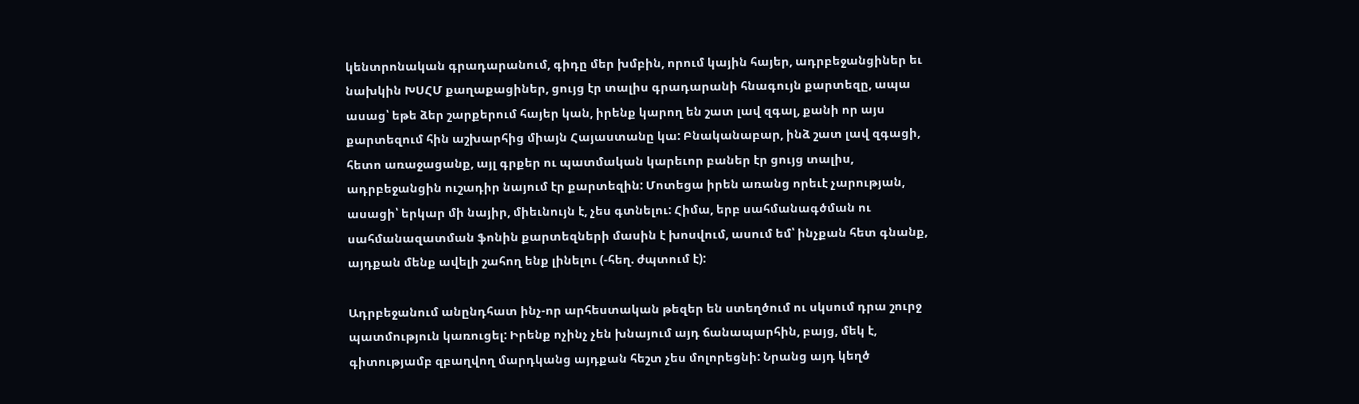կենտրոնական գրադարանում, գիդը մեր խմբին, որում կային հայեր, ադրբեջանցիներ եւ նախկին ԽՍՀՄ քաղաքացիներ, ցույց էր տալիս գրադարանի հնագույն քարտեզը, ապա ասաց՝ եթե ձեր շարքերում հայեր կան, իրենք կարող են շատ լավ զգալ, քանի որ այս քարտեզում հին աշխարհից միայն Հայաստանը կա: Բնականաբար, ինձ շատ լավ զգացի, հետո առաջացանք, այլ գրքեր ու պատմական կարեւոր բաներ էր ցույց տալիս, ադրբեջանցին ուշադիր նայում էր քարտեզին: Մոտեցա իրեն առանց որեւէ չարության, ասացի՝ երկար մի նայիր, միեւնույն է, չես գտնելու: Հիմա, երբ սահմանագծման ու սահմանազատման ֆոնին քարտեզների մասին է խոսվում, ասում եմ՝ ինչքան հետ գնանք, այդքան մենք ավելի շահող ենք լինելու (-հեղ. ժպտում է):

Ադրբեջանում անընդհատ ինչ-որ արհեստական թեզեր են ստեղծում ու սկսում դրա շուրջ պատմություն կառուցել: Իրենք ոչինչ չեն խնայում այդ ճանապարհին, բայց, մեկ է, գիտությամբ զբաղվող մարդկանց այդքան հեշտ չես մոլորեցնի: Նրանց այդ կեղծ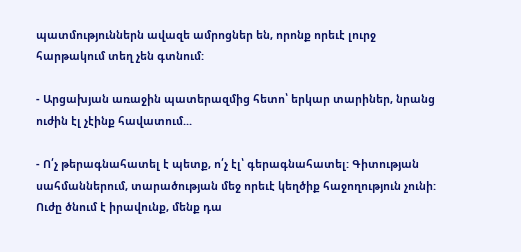պատմություններն ավազե ամրոցներ են, որոնք որեւէ լուրջ հարթակում տեղ չեն գտնում:

- Արցախյան առաջին պատերազմից հետո՝ երկար տարիներ, նրանց ուժին էլ չէինք հավատում...

- Ո՛չ թերագնահատել է պետք, ո՛չ էլ՝ գերագնահատել: Գիտության սահմաններում, տարածության մեջ որեւէ կեղծիք հաջողություն չունի: Ուժը ծնում է իրավունք, մենք դա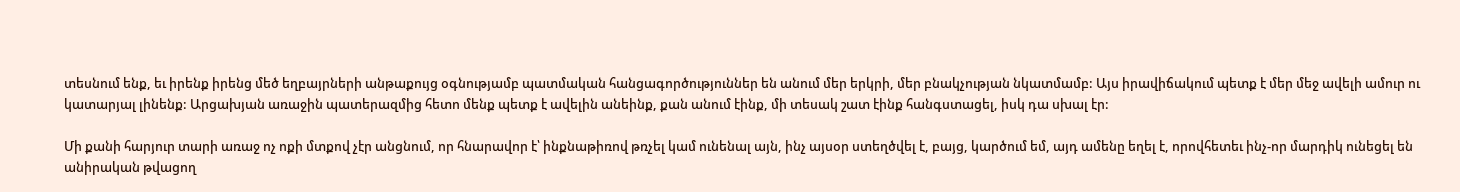տեսնում ենք, եւ իրենք իրենց մեծ եղբայրների անթաքույց օգնությամբ պատմական հանցագործություններ են անում մեր երկրի, մեր բնակչության նկատմամբ: Այս իրավիճակում պետք է մեր մեջ ավելի ամուր ու կատարյալ լինենք: Արցախյան առաջին պատերազմից հետո մենք պետք է ավելին անեինք, քան անում էինք, մի տեսակ շատ էինք հանգստացել, իսկ դա սխալ էր:

Մի քանի հարյուր տարի առաջ ոչ ոքի մտքով չէր անցնում, որ հնարավոր է՝ ինքնաթիռով թռչել կամ ունենալ այն, ինչ այսօր ստեղծվել է, բայց, կարծում եմ, այդ ամենը եղել է, որովհետեւ ինչ-որ մարդիկ ունեցել են անիրական թվացող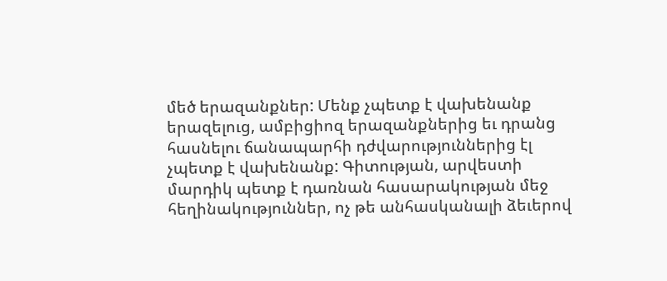մեծ երազանքներ: Մենք չպետք է վախենանք երազելուց, ամբիցիոզ երազանքներից եւ դրանց հասնելու ճանապարհի դժվարություններից էլ չպետք է վախենանք: Գիտության, արվեստի մարդիկ պետք է դառնան հասարակության մեջ հեղինակություններ, ոչ թե անհասկանալի ձեւերով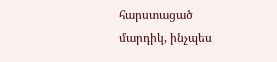հարստացած մարդիկ, ինչպես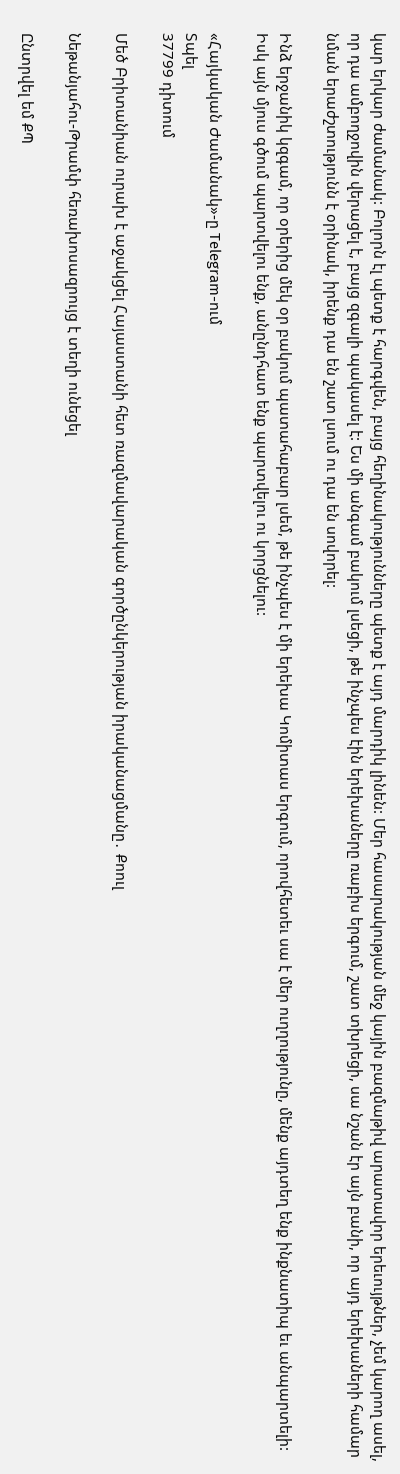կար երկար ժամանակ: Բոլորն էլ պետք է հարգվեն, բայց հեղինակությունները պետք է այդ մարդիկ լինեն: Մեր հասարակության մեջ կային բազմաթիվ արատավոր երեւույթներ, չեմ կարող ասել, որ դա ամբողջովին վերացել է, բայց զգալի պակասել է: Ես մի անգամ բակում լսեցի, թե ինչպես էին երեխաները ռաբիս երգում, շատ տխրեցի, սա նշան էր այն բանի, որ այդ երեխաների համար նման երաժշտությունն է օրինակ, իրենք դա են շատ լսում ու դա են սովորել:

Ինձ երջանիկ կզգամ, որ օրերից մեկ օր բակում պատահաբար լսեմ, թե ինչպես է մի երեխա Կոմիտաս երգում, որովհետեւ սա է մեր ուղղությունը, մենք այդտեղ ենք ինքնատիպ եւ անպարտելի: Իսկ այն մյուս գծում պարտվելու ենք, անընդհատ ենք պարտվելու ու կորցնելու:

«Հայկական Ժամանակ»-ը Telegram-ում
Տպել
37799 դիտում

Մեծ Բրիտանիան ուրախ է աջակցել Հայաստանի հետ ռազմավարական գործընկերության իրականացմանը․ Քոուլ

Նեթանյահու-Թրամփ հեռախոսազրույց է տեղի ունեցել

Ընտրվել եմ ՔՊ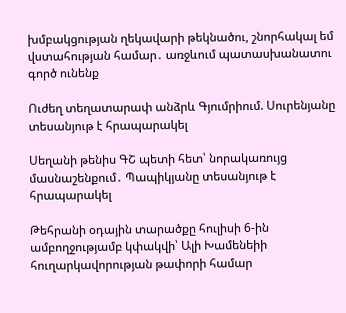խմբակցության ղեկավարի թեկնածու, շնորհակալ եմ վստահության համար․ առջևում պատասխանատու գործ ունենք

Ուժեղ տեղատարափ անձրև Գյումրիում. Սուրենյանը տեսանյութ է հրապարակել

Սեղանի թենիս ԳՇ պետի հետ՝ նորակառույց մասնաշենքում․ Պապիկյանը տեսանյութ է հրապարակել

Թեհրանի օդային տարածքը հուլիսի 6-ին ամբողջությամբ կփակվի՝ Ալի Խամենեիի հուղարկավորության թափորի համար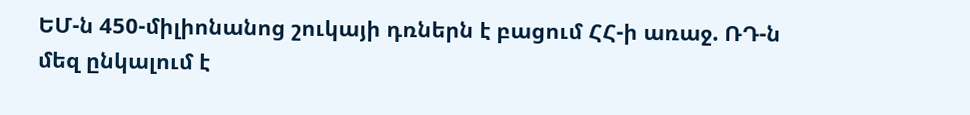ԵՄ-ն 450-միլիոնանոց շուկայի դռներն է բացում ՀՀ-ի առաջ. ՌԴ-ն մեզ ընկալում է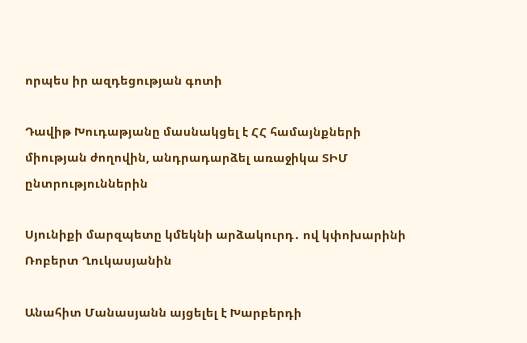որպես իր ազդեցության գոտի

Դավիթ Խուդաթյանը մասնակցել է ՀՀ համայնքների միության ժողովին, անդրադարձել առաջիկա ՏԻՄ ընտրություններին

Սյունիքի մարզպետը կմեկնի արձակուրդ․ ով կփոխարինի Ռոբերտ Ղուկասյանին

Անահիտ Մանասյանն այցելել է Խարբերդի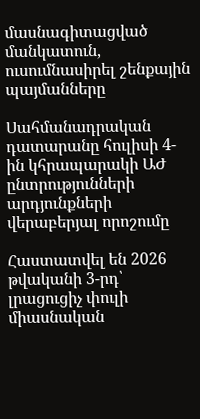մասնագիտացված մանկատուն, ուսումնասիրել շենքային պայմանները

Սահմանադրական դատարանը հուլիսի 4-ին կհրապարակի ԱԺ ընտրությունների արդյունքների վերաբերյալ որոշումը

Հաստատվել են 2026 թվականի 3-րդ՝ լրացուցիչ փուլի միասնական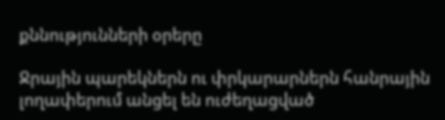քննությունների օրերը

Ջրային պարեկներն ու փրկարարներն հանրային լողափերում անցել են ուժեղացված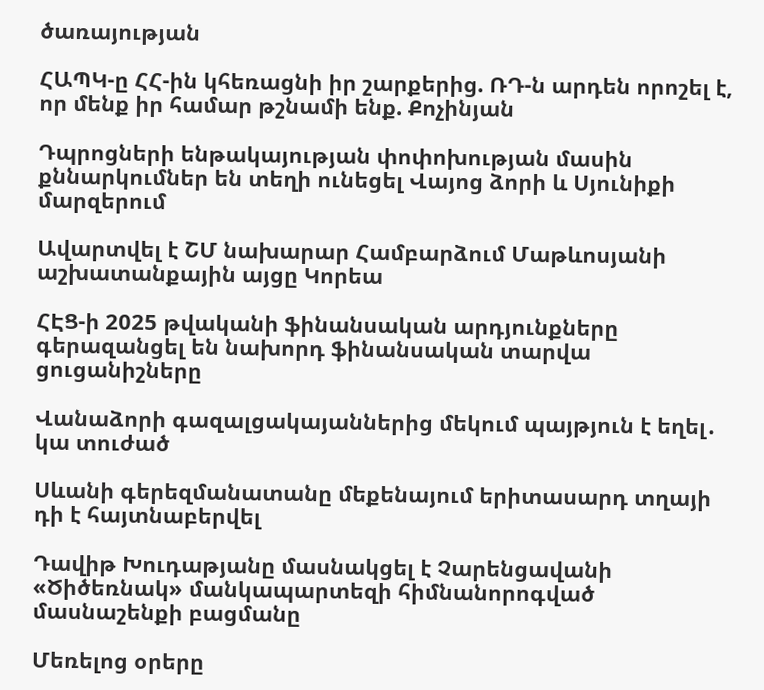ծառայության

ՀԱՊԿ-ը ՀՀ-ին կհեռացնի իր շարքերից. ՌԴ-ն արդեն որոշել է, որ մենք իր համար թշնամի ենք. Քոչինյան

Դպրոցների ենթակայության փոփոխության մասին քննարկումներ են տեղի ունեցել Վայոց ձորի և Սյունիքի մարզերում

Ավարտվել է ՇՄ նախարար Համբարձում Մաթևոսյանի աշխատանքային այցը Կորեա

ՀԷՑ-ի 2025 թվականի ֆինանսական արդյունքները գերազանցել են նախորդ ֆինանսական տարվա ցուցանիշները

Վանաձորի գազալցակայաններից մեկում պայթյուն է եղել․ կա տուժած

Սևանի գերեզմանատանը մեքենայում երիտասարդ տղայի դի է հայտնաբերվել

Դավիթ Խուդաթյանը մասնակցել է Չարենցավանի «Ծիծեռնակ» մանկապարտեզի հիմնանորոգված մասնաշենքի բացմանը

Մեռելոց օրերը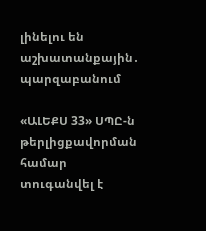լինելու են աշխատանքային․ պարզաբանում

«ԱԼԵՔՍ 33» ՍՊԸ-ն թերլիցքավորման համար տուգանվել է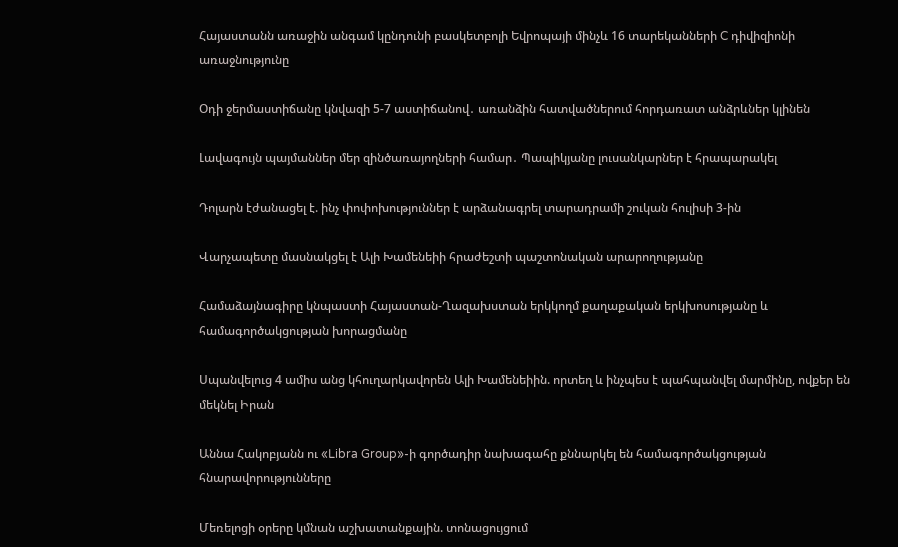Հայաստանն առաջին անգամ կընդունի բասկետբոլի Եվրոպայի մինչև 16 տարեկանների C դիվիզիոնի առաջնությունը

Օդի ջերմաստիճանը կնվազի 5-7 աստիճանով․ առանձին հատվածներում հորդառատ անձրևներ կլինեն

Լավագույն պայմաններ մեր զինծառայողների համար․ Պապիկյանը լուսանկարներ է հրապարակել

Դոլարն էժանացել է. ինչ փոփոխություններ է արձանագրել տարադրամի շուկան հուլիսի 3-ին

Վարչապետը մասնակցել է Ալի Խամենեիի հրաժեշտի պաշտոնական արարողությանը

Համաձայնագիրը կնպաստի Հայաստան-Ղազախստան երկկողմ քաղաքական երկխոսությանը և համագործակցության խորացմանը

Սպանվելուց 4 ամիս անց կհուղարկավորեն Ալի Խամենեիին. որտեղ և ինչպես է պահպանվել մարմինը, ովքեր են մեկնել Իրան

Աննա Հակոբյանն ու «Libra Group»-ի գործադիր նախագահը քննարկել են համագործակցության հնարավորությունները

Մեռելոցի օրերը կմնան աշխատանքային. տոնացույցում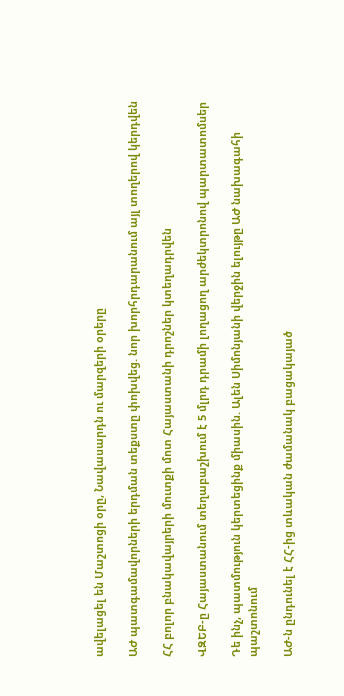ավելացել են Մաշտոցի օրը, Նավասարդն ու մարզերի օրերը

ԱԺ պատգամավորների երդման տեքստը փոխվեց. նոր խորհրդարանում այլ տողերով կերդվեն

ՀՀ բոլոր բնակավայրերի մուտքի մոտ Հայաստանի դրոշներ կտեղադրվեն

ՎԶԵԲ-ը Հայաստանում տեղաբաշխում է 5 մլրդ դրամի լողացող արժեկտրոնով պարտատոմսեր

Դե ինչ, պատմություն կերտեցինք միասին. Ալեն Սիմոնյանի վերջին ելույթը ԱԺ նախագահի պաշտոնում

ԱԺ-ն ընդունել է ՀՀ-ից տևական ժամանակ բացակայած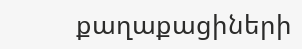քաղաքացիների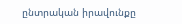ընտրական իրավունքը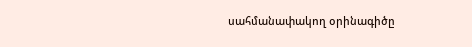սահմանափակող օրինագիծը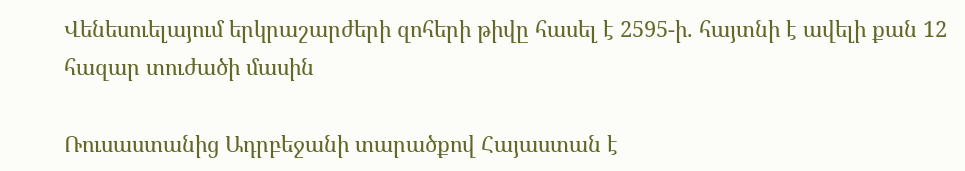Վենեսուելայում երկրաշարժերի զոհերի թիվը հասել է 2595-ի. հայտնի է ավելի քան 12 հազար տուժածի մասին

Ռուսաստանից Ադրբեջանի տարածքով Հայաստան է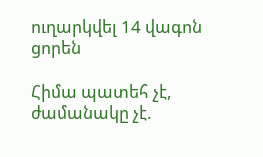ուղարկվել 14 վագոն ցորեն

Հիմա պատեհ չէ, ժամանակը չէ.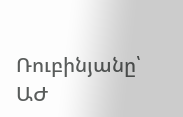Ռուբինյանը՝ ԱԺ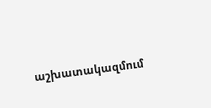աշխատակազմում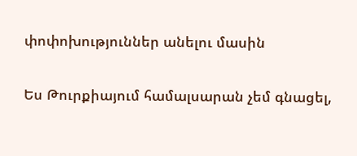փոփոխություններ անելու մասին

Ես Թուրքիայում համալսարան չեմ գնացել,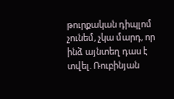թուրքական դիպլոմ չունեմ, չկա մարդ, որ ինձ այնտեղ դաս է տվել. Ռուբինյան